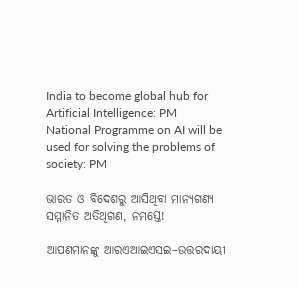India to become global hub for Artificial Intelligence: PM
National Programme on AI will be used for solving the problems of society: PM

ଭାରତ ଓ ବିଦେଶରୁ ଆସିଥିବା ମାନ୍ୟଗଣ୍ୟ ସମ୍ମାନିତ ଅତିଥିଗଣ, ନମସ୍ତେ!

ଆପଣମାନଙ୍କୁ ଆରଏଆଇଏସଇ–ଉତ୍ତରଦାୟୀ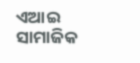ଏଆଇ ସାମାଜିକ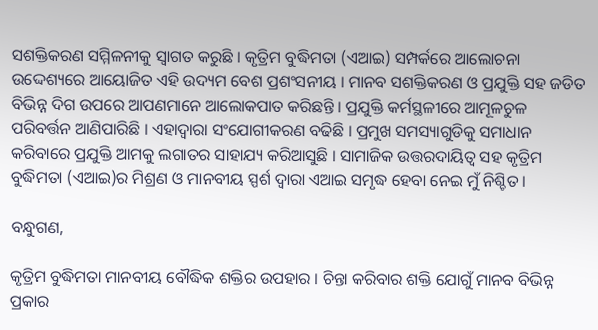ସଶକ୍ତିକରଣ ସମ୍ମିଳନୀକୁ ସ୍ୱାଗତ କରୁଛି । କୃତ୍ରିମ ବୁଦ୍ଧିମତା (ଏଆଇ) ସମ୍ପର୍କରେ ଆଲୋଚନା ଉଦ୍ଦେଶ୍ୟରେ ଆୟୋଜିତ ଏହି ଉଦ୍ୟମ ବେଶ ପ୍ରଶଂସନୀୟ । ମାନବ ସଶକ୍ତିକରଣ ଓ ପ୍ରଯୁକ୍ତି ସହ ଜଡିତ ବିଭିନ୍ନ ଦିଗ ଉପରେ ଆପଣମାନେ ଆଲୋକପାତ କରିଛନ୍ତି । ପ୍ରଯୁକ୍ତି କର୍ମସ୍ଥଳୀରେ ଆମୂଳଚୁଳ ପରିବର୍ତ୍ତନ ଆଣିପାରିଛି । ଏହାଦ୍ୱାରା ସଂଯୋଗୀକରଣ ବଢିଛି । ପ୍ରମୁଖ ସମସ୍ୟାଗୁଡିକୁ ସମାଧାନ କରିବାରେ ପ୍ରଯୁକ୍ତି ଆମକୁ ଲଗାତର ସାହାଯ୍ୟ କରିଆସୁଛି । ସାମାଜିକ ଉତ୍ତରଦାୟିତ୍ୱ ସହ କୃତ୍ରିମ ବୁଦ୍ଧିମତା (ଏଆଇ)ର ମିଶ୍ରଣ ଓ ମାନବୀୟ ସ୍ପର୍ଶ ଦ୍ୱାରା ଏଆଇ ସମୃଦ୍ଧ ହେବା ନେଇ ମୁଁ ନିଶ୍ଚିତ ।

ବନ୍ଧୁଗଣ,

କୃତ୍ରିମ ବୁଦ୍ଧିମତା ମାନବୀୟ ବୌଦ୍ଧିକ ଶକ୍ତିର ଉପହାର । ଚିନ୍ତା କରିବାର ଶକ୍ତି ଯୋଗୁଁ ମାନବ ବିଭିନ୍ନ ପ୍ରକାର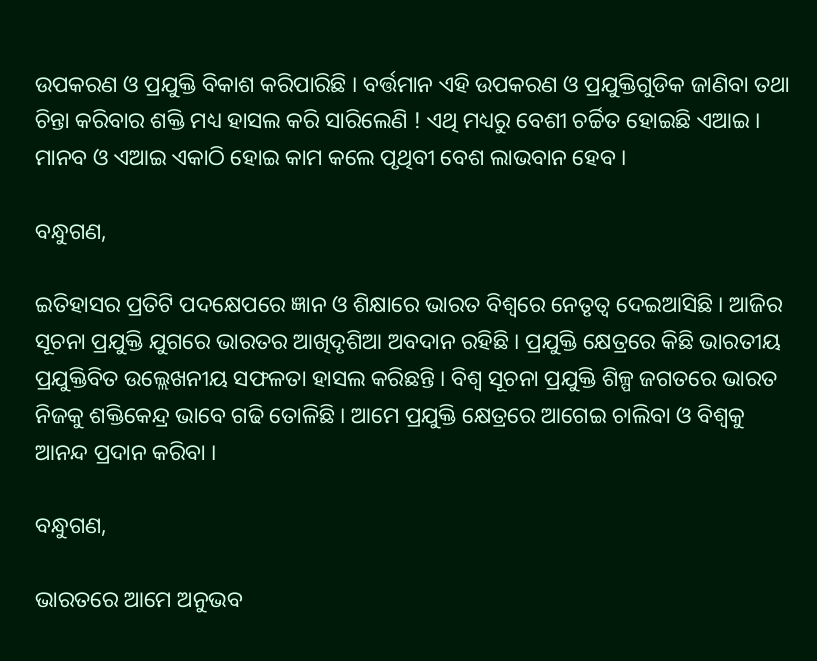ଉପକରଣ ଓ ପ୍ରଯୁକ୍ତି ବିକାଶ କରିପାରିଛି । ବର୍ତ୍ତମାନ ଏହି ଉପକରଣ ଓ ପ୍ରଯୁକ୍ତିଗୁଡିକ ଜାଣିବା ତଥା ଚିନ୍ତା କରିବାର ଶକ୍ତି ମଧ୍ୟ ହାସଲ କରି ସାରିଲେଣି ! ଏଥି ମଧ୍ୟରୁ ବେଶୀ ଚର୍ଚ୍ଚିତ ହୋଇଛି ଏଆଇ । ମାନବ ଓ ଏଆଇ ଏକାଠି ହୋଇ କାମ କଲେ ପୃଥିବୀ ବେଶ ଲାଭବାନ ହେବ ।

ବନ୍ଧୁଗଣ,

ଇତିହାସର ପ୍ରତିଟି ପଦକ୍ଷେପରେ ଜ୍ଞାନ ଓ ଶିକ୍ଷାରେ ଭାରତ ବିଶ୍ୱରେ ନେତୃତ୍ୱ ଦେଇଆସିଛି । ଆଜିର ସୂଚନା ପ୍ରଯୁକ୍ତି ଯୁଗରେ ଭାରତର ଆଖିଦୃଶିଆ ଅବଦାନ ରହିଛି । ପ୍ରଯୁକ୍ତି କ୍ଷେତ୍ରରେ କିଛି ଭାରତୀୟ ପ୍ରଯୁକ୍ତିବିତ ଉଲ୍ଲେଖନୀୟ ସଫଳତା ହାସଲ କରିଛନ୍ତି । ବିଶ୍ୱ ସୂଚନା ପ୍ରଯୁକ୍ତି ଶିଳ୍ପ ଜଗତରେ ଭାରତ ନିଜକୁ ଶକ୍ତିକେନ୍ଦ୍ର ଭାବେ ଗଢି ତୋଳିଛି । ଆମେ ପ୍ରଯୁକ୍ତି କ୍ଷେତ୍ରରେ ଆଗେଇ ଚାଲିବା ଓ ବିଶ୍ୱକୁ ଆନନ୍ଦ ପ୍ରଦାନ କରିବା ।

ବନ୍ଧୁଗଣ,

ଭାରତରେ ଆମେ ଅନୁଭବ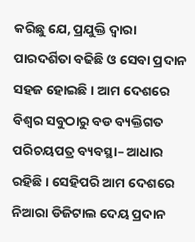କରିଛୁ ଯେ, ପ୍ରଯୁକ୍ତି ଦ୍ୱାରା ପାରଦର୍ଶିତା ବଢିଛି ଓ ସେବା ପ୍ରଦାନ ସହଜ ହୋଇଛି । ଆମ ଦେଶରେ ବିଶ୍ୱର ସବୁଠାରୁ ବଡ ବ୍ୟକ୍ତିଗତ ପରିଚୟପତ୍ର ବ୍ୟବସ୍ଥା– ଆଧାର ରହିଛି । ସେହିପରି ଆମ ଦେଶରେ ନିଆରା ଡିଜିଟାଲ ଦେୟ ପ୍ରଦାନ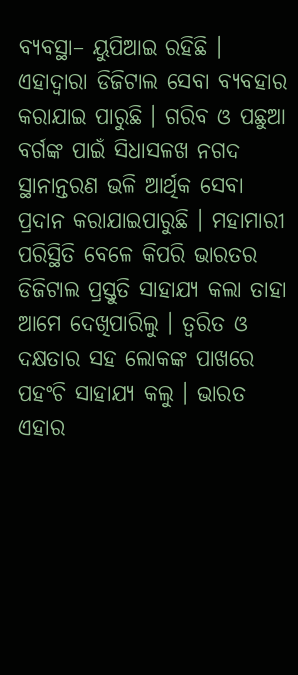ବ୍ୟବସ୍ଥା– ୟୁପିଆଇ ରହିଛି । ଏହାଦ୍ୱାରା ଡିଜିଟାଲ ସେବା ବ୍ୟବହାର କରାଯାଇ ପାରୁଛି । ଗରିବ ଓ ପଛୁଆ ବର୍ଗଙ୍କ ପାଇଁ ସିଧାସଳଖ ନଗଦ ସ୍ଥାନାନ୍ତରଣ ଭଳି ଆର୍ଥିକ ସେବା ପ୍ରଦାନ କରାଯାଇପାରୁଛି । ମହାମାରୀ ପରିସ୍ଥିତି ବେଳେ କିପରି ଭାରତର ଡିଜିଟାଲ ପ୍ରସ୍ତୁତି ସାହାଯ୍ୟ କଲା ତାହା ଆମେ ଦେଖିପାରିଲୁ । ତ୍ୱରିତ ଓ ଦକ୍ଷତାର ସହ ଲୋକଙ୍କ ପାଖରେ ପହଂଚି ସାହାଯ୍ୟ କଲୁ । ଭାରତ ଏହାର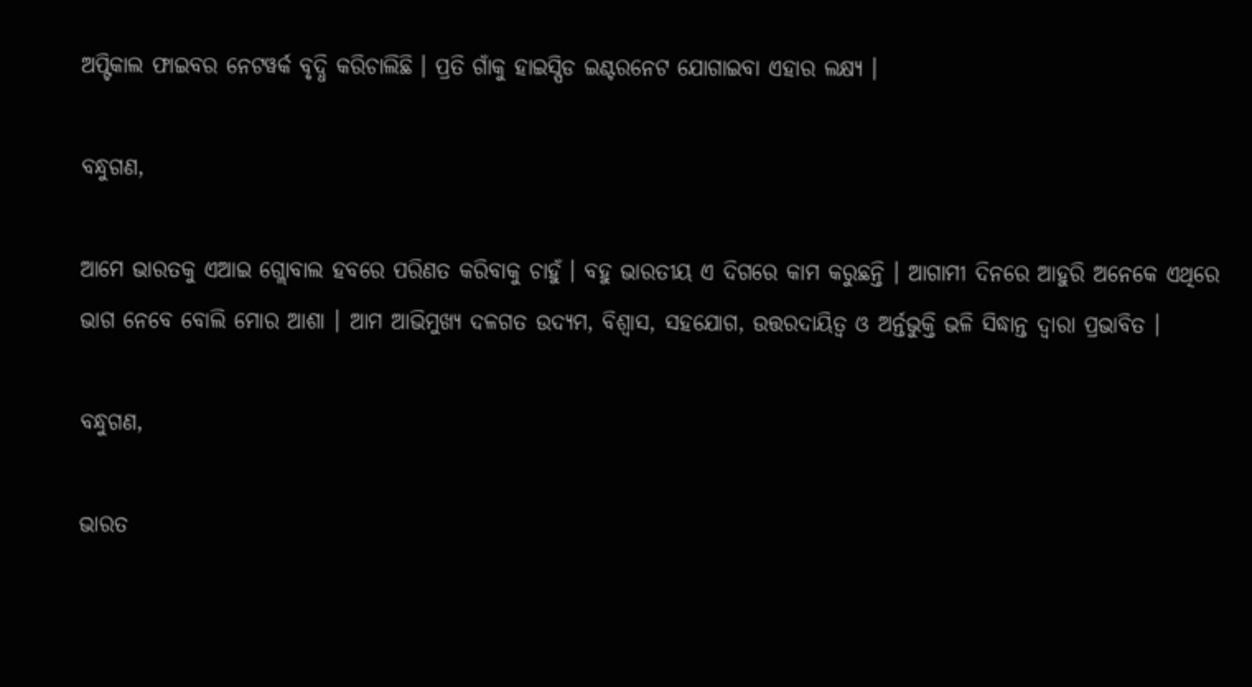ଅପ୍ଟିକାଲ ଫାଇବର ନେଟୱର୍କ ବୃଦ୍ଧି କରିଚାଲିଛି । ପ୍ରତି ଗାଁକୁ ହାଇସ୍ପିଡ ଇଣ୍ଟରନେଟ ଯୋଗାଇବା ଏହାର ଲକ୍ଷ୍ୟ ।

ବନ୍ଧୁଗଣ,

ଆମେ ଭାରତକୁ ଏଆଇ ଗ୍ଲୋବାଲ ହବରେ ପରିଣତ କରିବାକୁ ଚାହୁଁ । ବହୁ ଭାରତୀୟ ଏ ଦିଗରେ କାମ କରୁଛନ୍ତି । ଆଗାମୀ ଦିନରେ ଆହୁରି ଅନେକେ ଏଥିରେ ଭାଗ ନେବେ ବୋଲି ମୋର ଆଶା । ଆମ ଆଭିମୁଖ୍ୟ ଦଳଗତ ଉଦ୍ୟମ, ବିଶ୍ୱାସ, ସହଯୋଗ, ଉତ୍ତରଦାୟିତ୍ୱ ଓ ଅର୍ନ୍ତଭୁକ୍ତି ଭଳି ସିଦ୍ଧାନ୍ତ ଦ୍ୱାରା ପ୍ରଭାବିତ ।

ବନ୍ଧୁଗଣ,

ଭାରତ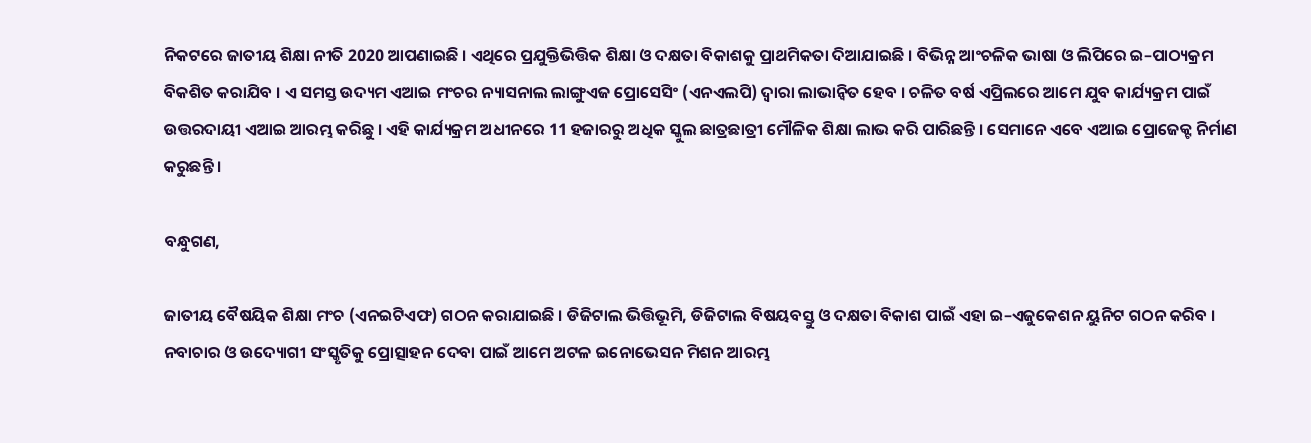ନିକଟରେ ଜାତୀୟ ଶିକ୍ଷା ନୀତି 2020 ଆପଣାଇଛି । ଏଥିରେ ପ୍ରଯୁକ୍ତିଭିତ୍ତିକ ଶିକ୍ଷା ଓ ଦକ୍ଷତା ବିକାଶକୁ ପ୍ରାଥମିକତା ଦିଆଯାଇଛି । ବିଭିନ୍ନ ଆଂଚଳିକ ଭାଷା ଓ ଲିପିରେ ଇ–ପାଠ୍ୟକ୍ରମ ବିକଶିତ କରାଯିବ । ଏ ସମସ୍ତ ଉଦ୍ୟମ ଏଆଇ ମଂଚର ନ୍ୟାସନାଲ ଲାଙ୍ଗୁଏଜ ପ୍ରୋସେସିଂ (ଏନଏଲପି) ଦ୍ୱାରା ଲାଭାନ୍ୱିତ ହେବ । ଚଳିତ ବର୍ଷ ଏପ୍ରିଲରେ ଆମେ ଯୁବ କାର୍ଯ୍ୟକ୍ରମ ପାଇଁ ଉତ୍ତରଦାୟୀ ଏଆଇ ଆରମ୍ଭ କରିଛୁ । ଏହି କାର୍ଯ୍ୟକ୍ରମ ଅଧୀନରେ 11 ହଜାରରୁ ଅଧିକ ସ୍କୁଲ ଛାତ୍ରଛାତ୍ରୀ ମୌଳିକ ଶିକ୍ଷା ଲାଭ କରି ପାରିଛନ୍ତି । ସେମାନେ ଏବେ ଏଆଇ ପ୍ରୋଜେକ୍ଟ ନିର୍ମାଣ କରୁଛନ୍ତି ।

ବନ୍ଧୁଗଣ,

ଜାତୀୟ ବୈଷୟିକ ଶିକ୍ଷା ମଂଚ (ଏନଇଟିଏଫ) ଗଠନ କରାଯାଇଛି । ଡିଜିଟାଲ ଭିତ୍ତିଭୂମି, ଡିଜିଟାଲ ବିଷୟବସ୍ତୁ ଓ ଦକ୍ଷତା ବିକାଶ ପାଇଁ ଏହା ଇ–ଏଜୁକେଶନ ୟୁନିଟ ଗଠନ କରିବ । ନବାଚାର ଓ ଉଦ୍ୟୋଗୀ ସଂସ୍କୃତିକୁ ପ୍ରୋତ୍ସାହନ ଦେବା ପାଇଁ ଆମେ ଅଟଳ ଇନୋଭେସନ ମିଶନ ଆରମ୍ଭ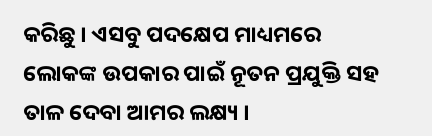କରିଛୁ । ଏସବୁ ପଦକ୍ଷେପ ମାଧ୍ୟମରେ ଲୋକଙ୍କ ଉପକାର ପାଇଁ ନୂତନ ପ୍ରଯୁକ୍ତି ସହ ତାଳ ଦେବା ଆମର ଲକ୍ଷ୍ୟ ।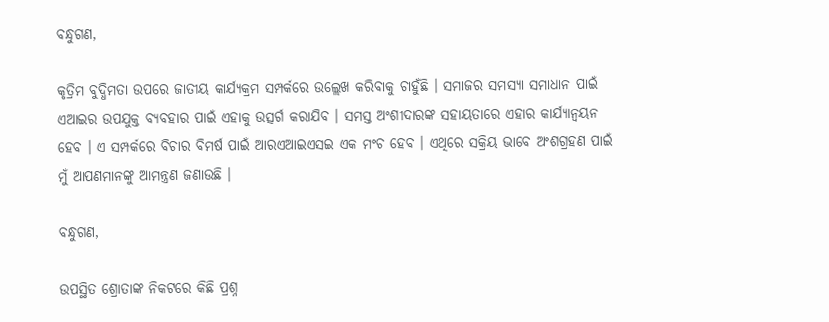ବନ୍ଧୁଗଣ,

କୃତ୍ରିମ ବୁଦ୍ଧିମତା ଉପରେ ଜାତୀୟ କାର୍ଯ୍ୟକ୍ରମ ସମ୍ପର୍କରେ ଉଲ୍ଲେଖ କରିବାକୁ ଚାହୁଁଛି । ସମାଜର ସମସ୍ୟା ସମାଧାନ ପାଇଁ ଏଆଇର ଉପଯୁକ୍ତ ବ୍ୟବହାର ପାଇଁ ଏହାକୁ ଉତ୍ସର୍ଗ କରାଯିବ । ସମସ୍ତ ଅଂଶୀଦାରଙ୍କ ସହାୟତାରେ ଏହାର କାର୍ଯ୍ୟାନ୍ୱୟନ ହେବ । ଏ ସମ୍ପର୍କରେ ବିଚାର ବିମର୍ଷ ପାଇଁ ଆରଏଆଇଏସଇ ଏକ ମଂଚ ହେବ । ଏଥିରେ ସକ୍ରିୟ ଭାବେ ଅଂଶଗ୍ରହଣ ପାଇଁ ମୁଁ ଆପଣମାନଙ୍କୁ ଆମନ୍ତ୍ରଣ ଜଣାଉଛି ।

ବନ୍ଧୁଗଣ,

ଉପସ୍ଥିତ ଶ୍ରୋତାଙ୍କ ନିକଟରେ କିଛି ପ୍ରଶ୍ନ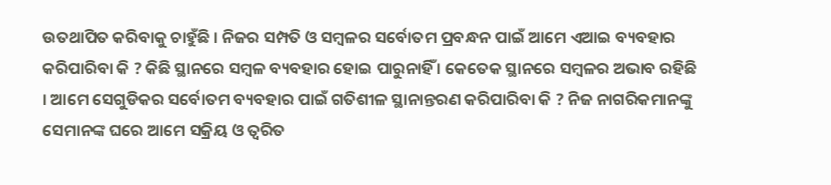ଉତଥାପିତ କରିବାକୁ ଚାହୁଁଛି । ନିଜର ସମ୍ପତି ଓ ସମ୍ବଳର ସର୍ବୋତମ ପ୍ରବନ୍ଧନ ପାଇଁ ଆମେ ଏଆଇ ବ୍ୟବହାର କରିପାରିବା କି ? କିଛି ସ୍ଥାନରେ ସମ୍ବଳ ବ୍ୟବହାର ହୋଇ ପାରୁନାହିଁ । କେତେକ ସ୍ଥାନରେ ସମ୍ବଳର ଅଭାବ ରହିଛି । ଆମେ ସେଗୁଡିକର ସର୍ବୋତମ ବ୍ୟବହାର ପାଇଁ ଗତିଶୀଳ ସ୍ଥାନାନ୍ତରଣ କରିପାରିବା କି ? ନିଜ ନାଗରିକମାନଙ୍କୁ ସେମାନଙ୍କ ଘରେ ଆମେ ସକ୍ରିୟ ଓ ତ୍ୱରିତ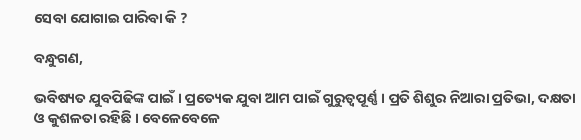ସେବା ଯୋଗାଇ ପାରିବା କି ?

ବନ୍ଧୁଗଣ,

ଭବିଷ୍ୟତ ଯୁବପିଢିଙ୍କ ପାଇଁ । ପ୍ରତ୍ୟେକ ଯୁବା ଆମ ପାଇଁ ଗୁରୁତ୍ୱପୂର୍ଣ୍ଣ । ପ୍ରତି ଶିଶୁର ନିଆରା ପ୍ରତିଭା, ଦକ୍ଷତା ଓ କୁଶଳତା ରହିଛି । ବେଳେବେଳେ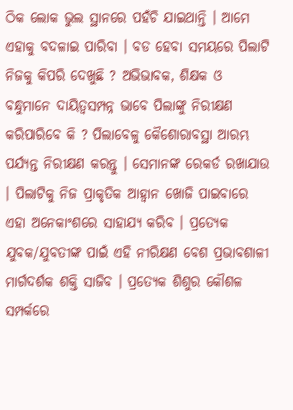ଠିକ ଲୋକ ଭୁଲ ସ୍ଥାନରେ ପହଁଚି ଯାଇଥାନ୍ତି । ଆମେ ଏହାକୁ ବଦଳାଇ ପାରିବା । ବଡ ହେବା ସମୟରେ ପିଲାଟି ନିଜକୁ କିପରି ଦେଖୁଛି ? ଅଭିଭାବକ, ଶିକ୍ଷକ ଓ ବନ୍ଧୁମାନେ ଦାୟିତ୍ୱସମ୍ପନ୍ନ ଭାବେ ପିଲାଙ୍କୁ ନିରୀକ୍ଷଣ କରିପାରିବେ କି ? ପିଲାବେଳୁ କୈଶୋରାବସ୍ଥା ଆରମ୍ଭ ପର୍ଯ୍ୟନ୍ତ ନିରୀକ୍ଷଣ କରନ୍ତୁ । ସେମାନଙ୍କ ରେକର୍ଡ ରଖାଯାଉ । ପିଲାଟିକୁ ନିଜ ପ୍ରାକୃତିକ ଆହ୍ୱାନ ଖୋଜି ପାଇବାରେ ଏହା ଅନେକାଂଶରେ ସାହାଯ୍ୟ କରିବ । ପ୍ରତ୍ୟେକ ଯୁବକ/ଯୁବତୀଙ୍କ ପାଇଁ ଏହି ନୀରିକ୍ଷଣ ବେଶ ପ୍ରଭାବଶାଳୀ ମାର୍ଗଦର୍ଶକ ଶକ୍ତି ସାଜିବ । ପ୍ରତ୍ୟେକ ଶିଶୁର କୌଶଳ ସମ୍ପର୍କରେ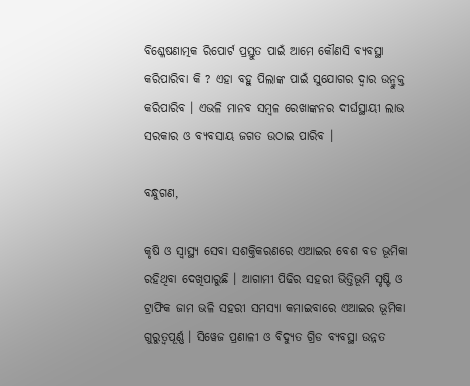ବିଶ୍ଳେଷଣାତ୍ମକ ରିପୋର୍ଟ ପ୍ରସ୍ତୁତ ପାଇଁ ଆମେ କୌଣସି ବ୍ୟବସ୍ଥା କରିପାରିବା କି ? ଏହା ବହୁ ପିଲାଙ୍କ ପାଇଁ ସୁଯୋଗର ଦ୍ୱାର ଉନ୍ମୁକ୍ତ କରିପାରିବ । ଏଭଳି ମାନବ ସମ୍ବଳ ରେଖାଙ୍କନର ଦୀର୍ଘସ୍ଥାୟୀ ଲାଭ ସରକାର ଓ ବ୍ୟବସାୟ ଜଗତ ଉଠାଇ ପାରିବ ।

ବନ୍ଧୁଗଣ,

କୃଷି ଓ ସ୍ୱାସ୍ଥ୍ୟ ସେବା ସଶକ୍ତିକରଣରେ ଏଆଇର ବେଶ ବଡ ଭୂମିକା ରହିଥିବା ଦେଖିପାରୁଛି । ଆଗାମୀ ପିଢିର ସହରୀ ଭିତ୍ତିଭୂମି ସୃଷ୍ଟି ଓ ଟ୍ରାଫିକ ଜାମ ଭଳି ସହରୀ ସମସ୍ୟା କମାଇବାରେ ଏଆଇର ଭୂମିକା ଗୁରୁତ୍ୱପୂର୍ଣ୍ଣ । ସିୱେଜ ପ୍ରଣାଳୀ ଓ ବିଦ୍ୟୁତ ଗ୍ରିଡ ବ୍ୟବସ୍ଥା ଉନ୍ନତ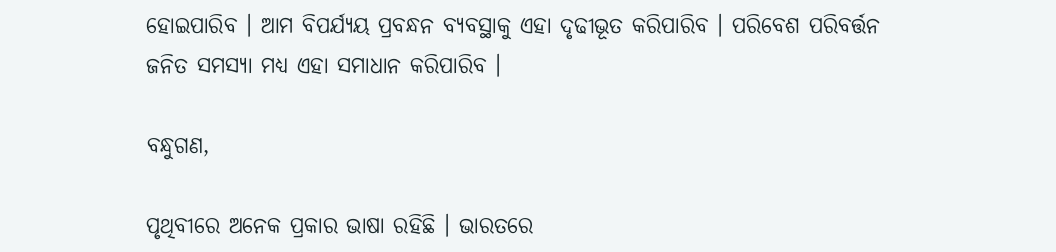ହୋଇପାରିବ । ଆମ ବିପର୍ଯ୍ୟୟ ପ୍ରବନ୍ଧନ ବ୍ୟବସ୍ଥାକୁ ଏହା ଦୃଢୀଭୂତ କରିପାରିବ । ପରିବେଶ ପରିବର୍ତ୍ତନ ଜନିତ ସମସ୍ୟା ମଧ୍ୟ ଏହା ସମାଧାନ କରିପାରିବ ।

ବନ୍ଧୁଗଣ,

ପୃଥିବୀରେ ଅନେକ ପ୍ରକାର ଭାଷା ରହିଛି । ଭାରତରେ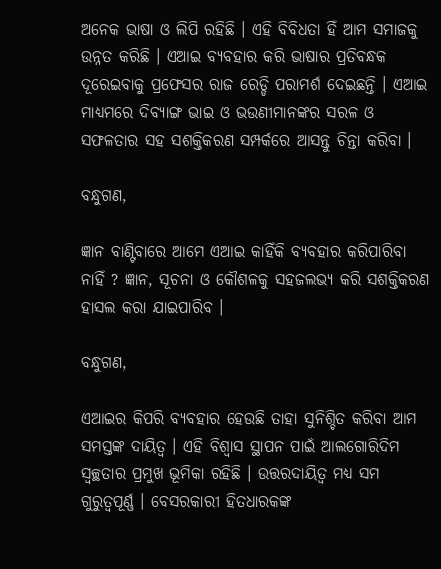ଅନେକ ଭାଷା ଓ ଲିପି ରହିଛି । ଏହି ବିବିଧତା ହିଁ ଆମ ସମାଜକୁ ଉନ୍ନତ କରିଛି । ଏଆଇ ବ୍ୟବହାର କରି ଭାଷାର ପ୍ରତିବନ୍ଧକ ଦୂରେଇବାକୁ ପ୍ରଫେସର ରାଜ ରେଡ୍ଡି ପରାମର୍ଶ ଦେଇଛନ୍ତି । ଏଆଇ ମାଧ୍ୟମରେ ଦିବ୍ୟାଙ୍ଗ ଭାଇ ଓ ଭଉଣୀମାନଙ୍କର ସରଳ ଓ ସଫଳତାର ସହ ସଶକ୍ତିକରଣ ସମ୍ପର୍କରେ ଆସନ୍ତୁ ଚିନ୍ତା କରିବା ।

ବନ୍ଧୁଗଣ,

ଜ୍ଞାନ ବାଣ୍ଟିବାରେ ଆମେ ଏଆଇ କାହିଁକି ବ୍ୟବହାର କରିପାରିବା ନାହିଁ ? ଜ୍ଞାନ, ସୂଚନା ଓ କୌଶଳକୁ ସହଜଲଭ୍ୟ କରି ସଶକ୍ତିକରଣ ହାସଲ କରା ଯାଇପାରିବ ।

ବନ୍ଧୁଗଣ,

ଏଆଇର କିପରି ବ୍ୟବହାର ହେଉଛି ତାହା ସୁନିଶ୍ଚିତ କରିବା ଆମ ସମସ୍ତଙ୍କ ଦାୟିତ୍ୱ । ଏହି ବିଶ୍ୱାସ ସ୍ଥାପନ ପାଇଁ ଆଲଗୋରିଦିମ ସ୍ୱଚ୍ଛତାର ପ୍ରମୁଖ ଭୂମିକା ରହିଛି । ଉତ୍ତରଦାୟିତ୍ୱ ମଧ୍ୟ ସମ ଗୁରୁତ୍ୱପୂର୍ଣ୍ଣ । ବେସରକାରୀ ହିତଧାରକଙ୍କ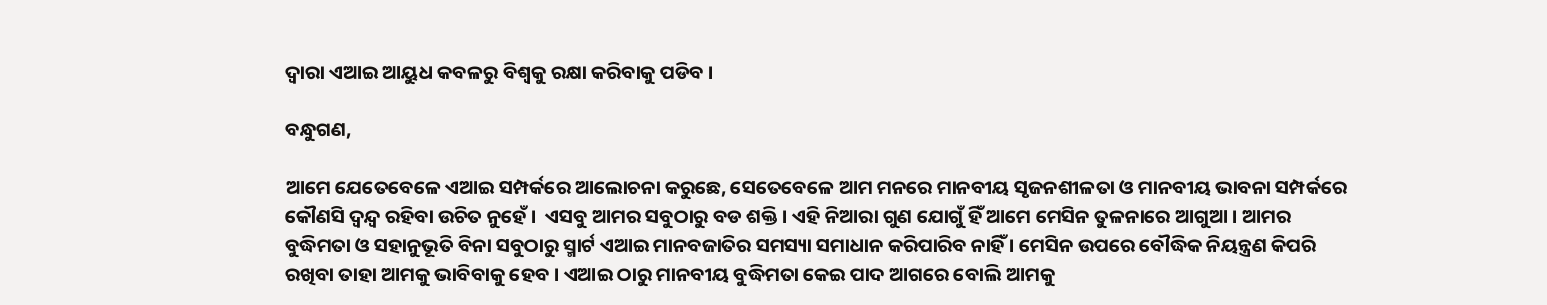ଦ୍ୱାରା ଏଆଇ ଆୟୁଧ କବଳରୁ ବିଶ୍ୱକୁ ରକ୍ଷା କରିବାକୁ ପଡିବ ।

ବନ୍ଧୁଗଣ,

ଆମେ ଯେତେବେଳେ ଏଆଇ ସମ୍ପର୍କରେ ଆଲୋଚନା କରୁଛେ, ସେତେବେଳେ ଆମ ମନରେ ମାନବୀୟ ସୃଜନଶୀଳତା ଓ ମାନବୀୟ ଭାବନା ସମ୍ପର୍କରେ କୌଣସି ଦ୍ୱନ୍ଦ୍ୱ ରହିବା ଉଚିତ ନୁହେଁ ।  ଏସବୁ ଆମର ସବୁଠାରୁ ବଡ ଶକ୍ତି । ଏହି ନିଆରା ଗୁଣ ଯୋଗୁଁ ହିଁ ଆମେ ମେସିନ ତୁଳନାରେ ଆଗୁଆ । ଆମର ବୁଦ୍ଧିମତା ଓ ସହାନୁଭୂତି ବିନା ସବୁଠାରୁ ସ୍ମାର୍ଟ ଏଆଇ ମାନବଜାତିର ସମସ୍ୟା ସମାଧାନ କରିପାରିବ ନାହିଁ । ମେସିନ ଉପରେ ବୌଦ୍ଧିକ ନିୟନ୍ତ୍ରଣ କିପରି ରଖିବା ତାହା ଆମକୁ ଭାବିବାକୁ ହେବ । ଏଆଇ ଠାରୁ ମାନବୀୟ ବୁଦ୍ଧିମତା କେଇ ପାଦ ଆଗରେ ବୋଲି ଆମକୁ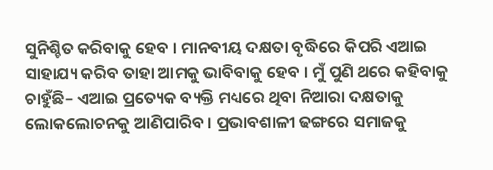ସୁନିଶ୍ଚିତ କରିବାକୁ ହେବ । ମାନବୀୟ ଦକ୍ଷତା ବୃଦ୍ଧିରେ କିପରି ଏଆଇ ସାହାଯ୍ୟ କରିବ ତାହା ଆମକୁ ଭାବିବାକୁ ହେବ । ମୁଁ ପୁଣି ଥରେ କହିବାକୁ ଚାହୁଁଛି– ଏଆଇ ପ୍ରତ୍ୟେକ ବ୍ୟକ୍ତି ମଧ୍ୟରେ ଥିବା ନିଆରା ଦକ୍ଷତାକୁ ଲୋକଲୋଚନକୁ ଆଣିପାରିବ । ପ୍ରଭାବଶାଳୀ ଢଙ୍ଗରେ ସମାଜକୁ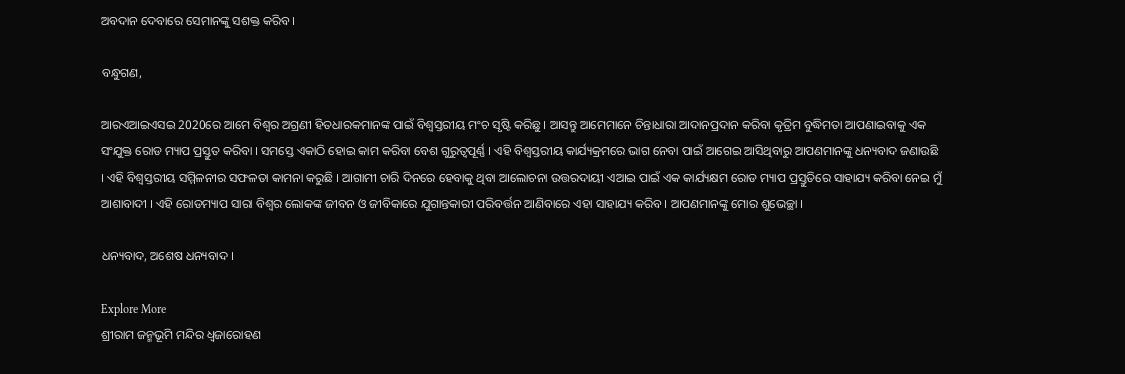ଅବଦାନ ଦେବାରେ ସେମାନଙ୍କୁ ସଶକ୍ତ କରିବ ।

ବନ୍ଧୁଗଣ,

ଆରଏଆଇଏସଇ 2020ରେ ଆମେ ବିଶ୍ୱର ଅଗ୍ରଣୀ ହିତଧାରକମାନଙ୍କ ପାଇଁ ବିଶ୍ୱସ୍ତରୀୟ ମଂଚ ସୃଷ୍ଟି କରିଛୁ । ଆସନ୍ତୁ ଆମେମାନେ ଚିନ୍ତାଧାରା ଆଦାନପ୍ରଦାନ କରିବା କୃତ୍ରିମ ବୁଦ୍ଧିମତା ଆପଣାଇବାକୁ ଏକ ସଂଯୁକ୍ତ ରୋଡ ମ୍ୟାପ ପ୍ରସ୍ତୁତ କରିବା । ସମସ୍ତେ ଏକାଠି ହୋଇ କାମ କରିବା ବେଶ ଗୁରୁତ୍ୱପୂର୍ଣ୍ଣ । ଏହି ବିଶ୍ୱସ୍ତରୀୟ କାର୍ଯ୍ୟକ୍ରମରେ ଭାଗ ନେବା ପାଇଁ ଆଗେଇ ଆସିଥିବାରୁ ଆପଣମାନଙ୍କୁ ଧନ୍ୟବାଦ ଜଣାଉଛି । ଏହି ବିଶ୍ୱସ୍ତରୀୟ ସମ୍ମିଳନୀର ସଫଳତା କାମନା କରୁଛି । ଆଗାମୀ ଚାରି ଦିନରେ ହେବାକୁ ଥିବା ଆଲୋଚନା ଉତ୍ତରଦାୟୀ ଏଆଇ ପାଇଁ ଏକ କାର୍ଯ୍ୟକ୍ଷମ ରୋଡ ମ୍ୟାପ ପ୍ରସ୍ତୁତିରେ ସାହାଯ୍ୟ କରିବା ନେଇ ମୁଁ ଆଶାବାଦୀ । ଏହି ରୋଡମ୍ୟାପ ସାରା ବିଶ୍ୱର ଲୋକଙ୍କ ଜୀବନ ଓ ଜୀବିକାରେ ଯୁଗାନ୍ତକାରୀ ପରିବର୍ତ୍ତନ ଆଣିବାରେ ଏହା ସାହାଯ୍ୟ କରିବ । ଆପଣମାନଙ୍କୁ ମୋର ଶୁଭେଚ୍ଛା ।

ଧନ୍ୟବାଦ, ଅଶେଷ ଧନ୍ୟବାଦ ।

Explore More
ଶ୍ରୀରାମ ଜନ୍ମଭୂମି ମନ୍ଦିର ଧ୍ଵଜାରୋହଣ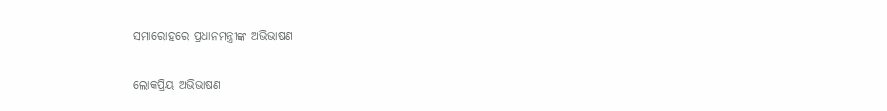ସମାରୋହରେ ପ୍ରଧାନମନ୍ତ୍ରୀଙ୍କ ଅଭିଭାଷଣ

ଲୋକପ୍ରିୟ ଅଭିଭାଷଣ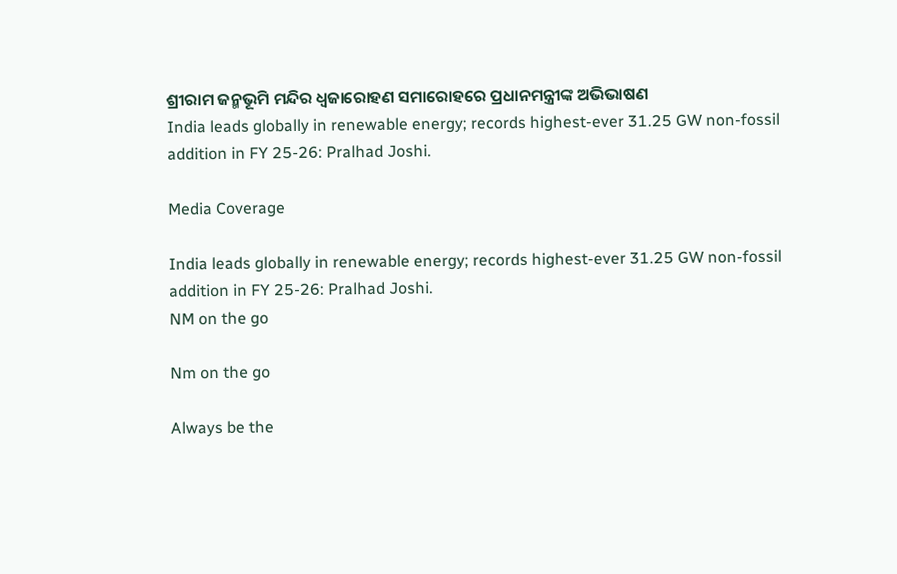ଶ୍ରୀରାମ ଜନ୍ମଭୂମି ମନ୍ଦିର ଧ୍ଵଜାରୋହଣ ସମାରୋହରେ ପ୍ରଧାନମନ୍ତ୍ରୀଙ୍କ ଅଭିଭାଷଣ
India leads globally in renewable energy; records highest-ever 31.25 GW non-fossil addition in FY 25-26: Pralhad Joshi.

Media Coverage

India leads globally in renewable energy; records highest-ever 31.25 GW non-fossil addition in FY 25-26: Pralhad Joshi.
NM on the go

Nm on the go

Always be the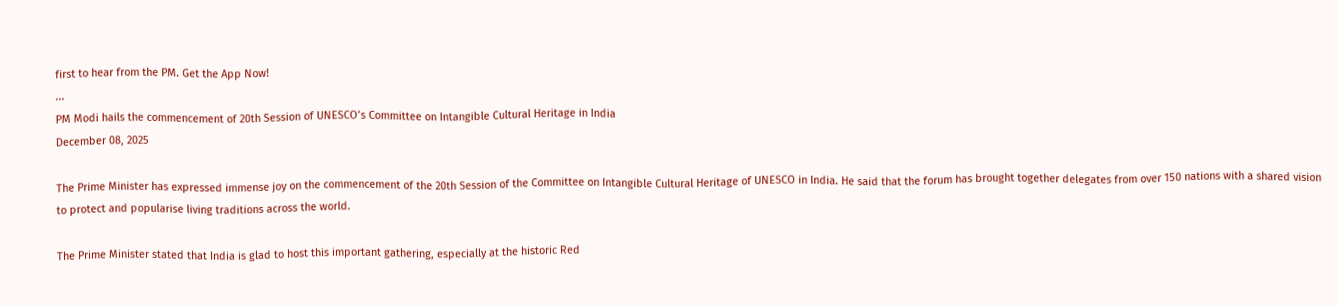first to hear from the PM. Get the App Now!
...
PM Modi hails the commencement of 20th Session of UNESCO’s Committee on Intangible Cultural Heritage in India
December 08, 2025

The Prime Minister has expressed immense joy on the commencement of the 20th Session of the Committee on Intangible Cultural Heritage of UNESCO in India. He said that the forum has brought together delegates from over 150 nations with a shared vision to protect and popularise living traditions across the world.

The Prime Minister stated that India is glad to host this important gathering, especially at the historic Red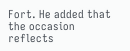Fort. He added that the occasion reflects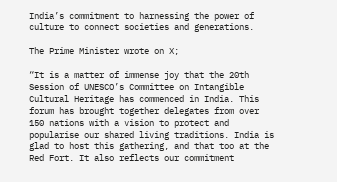India’s commitment to harnessing the power of culture to connect societies and generations.

The Prime Minister wrote on X;

“It is a matter of immense joy that the 20th Session of UNESCO’s Committee on Intangible Cultural Heritage has commenced in India. This forum has brought together delegates from over 150 nations with a vision to protect and popularise our shared living traditions. India is glad to host this gathering, and that too at the Red Fort. It also reflects our commitment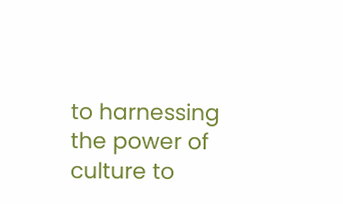to harnessing the power of culture to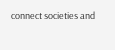connect societies and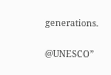generations.

@UNESCO”